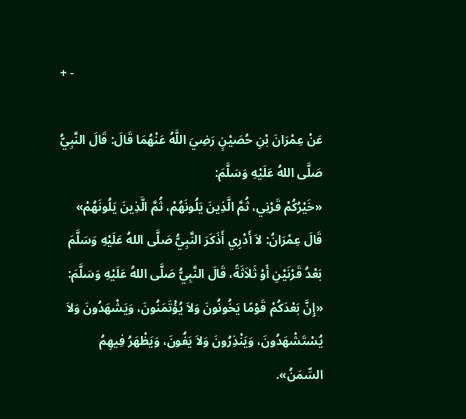+ -

عَنْ عِمْرَانَ بْنِ حُصَيْنٍ رَضِيَ اللَّهُ عَنْهُمَا قَالَ: قَالَ النَّبِيُّ صَلَّى اللهُ عَلَيْهِ وَسَلَّمَ:
«خَيْرُكُمْ قَرْنِي، ثُمَّ الَّذِينَ يَلُونَهُمْ، ثُمَّ الَّذِينَ يَلُونَهُمْ» قَالَ عِمْرَانُ: لاَ أَدْرِي أَذَكَرَ النَّبِيُّ صَلَّى اللهُ عَلَيْهِ وَسَلَّمَ بَعْدُ قَرْنَيْنِ أَوْ ثَلاَثَةً، قَالَ النَّبِيُّ صَلَّى اللهُ عَلَيْهِ وَسَلَّمَ: «إِنَّ بَعْدَكُمْ قَوْمًا يَخُونُونَ وَلاَ يُؤْتَمَنُونَ، وَيَشْهَدُونَ وَلاَ يُسْتَشْهَدُونَ، وَيَنْذِرُونَ وَلاَ يَفُونَ، وَيَظْهَرُ فِيهِمُ السِّمَنُ».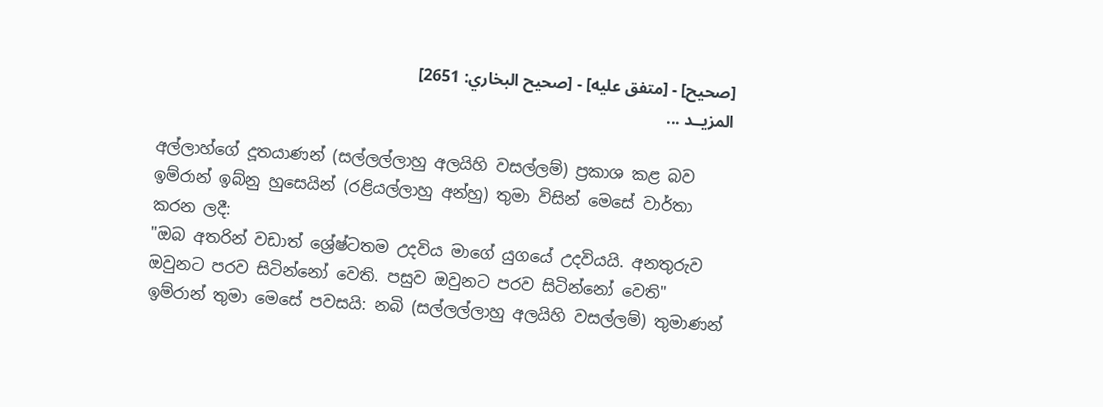[صحيح] - [متفق عليه] - [صحيح البخاري: 2651]
المزيــد ...

අල්ලාහ්ගේ දූතයාණන් (සල්ලල්ලාහු අලයිහි වසල්ලම්) ප්‍රකාශ කළ බව ඉම්රාන් ඉබ්නු හුසෙයින් (රළියල්ලාහු අන්හු) තුමා විසින් මෙසේ වාර්තා කරන ලදී:
"ඔබ අතරින් වඩාත් ශ්‍රේෂ්ටතම උදවිය මාගේ යුගයේ උදවියයි. අනතුරුව ඔවුනට පරව සිටින්නෝ වෙති. පසුව ඔවුනට පරව සිටින්නෝ වෙති" ඉම්රාන් තුමා මෙසේ පවසයි: නබි (සල්ලල්ලාහු අලයිහි වසල්ලම්) තුමාණන්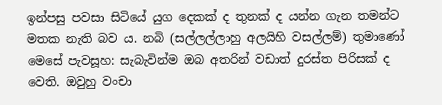ඉන්පසු පවසා සිටියේ යුග දෙකක් ද තුනක් ද යන්න ගැන තමන්ට මතක නැති බව ය. නබි (සල්ලල්ලාහු අලයිහි වසල්ලම්) තුමාණෝ මෙසේ පැවසූහ: සැබැවින්ම ඔබ අතරින් වඩාත් දුරස්ත පිරිසක් ද වෙති. ඔවුහු වංචා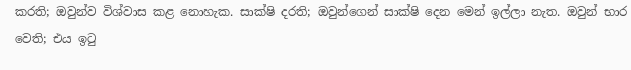කරති; ඔවුන්ව විශ්වාස කළ නොහැක. සාක්ෂි දරති; ඔවුන්ගෙන් සාක්ෂි දෙන මෙන් ඉල්ලා නැත. ඔවුන් භාර වෙති; එය ඉටු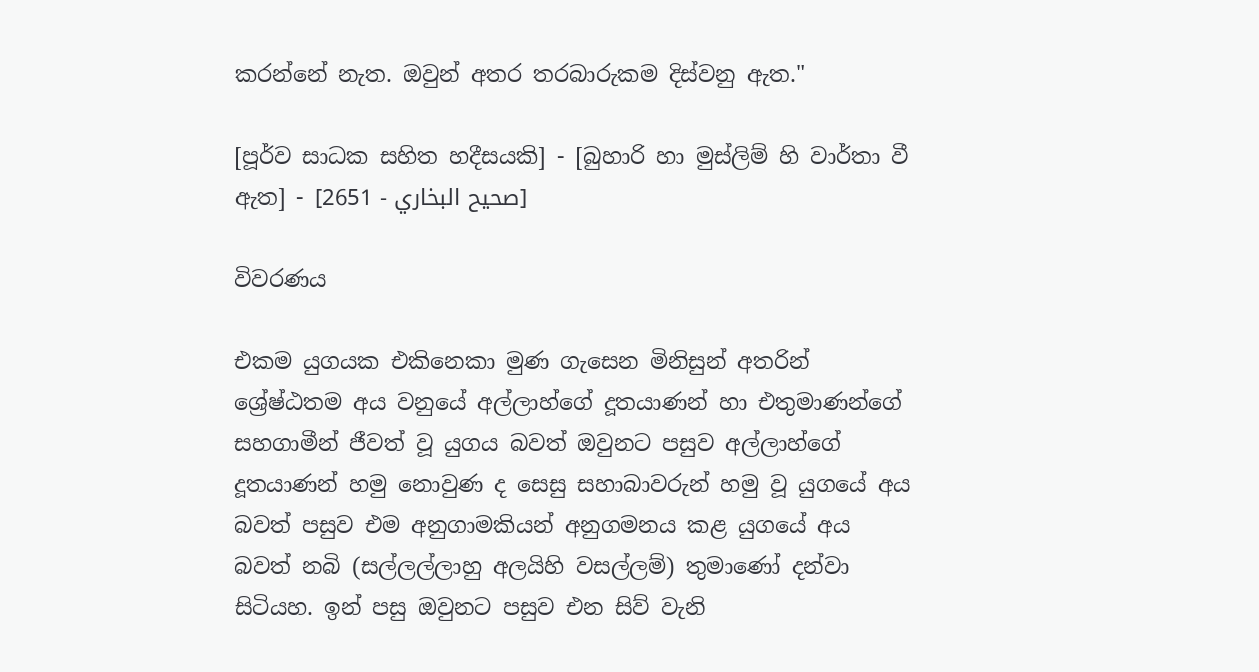කරන්නේ නැත. ඔවුන් අතර තරබාරුකම දිස්වනු ඇත."

[පූර්ව සාධක සහිත හදීසයකි] - [බුහාරි හා මුස්ලිම් හි වාර්තා වී ඇත] - [صحيح البخاري - 2651]

විවරණය

එකම යුගයක එකිනෙකා මුණ ගැසෙන මිනිසුන් අතරින් ශ්‍රේෂ්ඨතම අය වනුයේ අල්ලාහ්ගේ දූතයාණන් හා එතුමාණන්ගේ සහගාමීන් ජීවත් වූ යුගය බවත් ඔවුනට පසුව අල්ලාහ්ගේ දූතයාණන් හමු නොවුණ ද සෙසු සහාබාවරුන් හමු වූ යුගයේ අය බවත් පසුව එම අනුගාමකියන් අනුගමනය කළ යුගයේ අය බවත් නබි (සල්ලල්ලාහු අලයිහි වසල්ලම්) තුමාණෝ දන්වා සිටියහ. ඉන් පසු ඔවුනට පසුව එන සිව් වැනි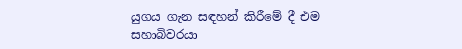යුගය ගැන සඳහන් කිරීමේ දී එම සහාබිවරයා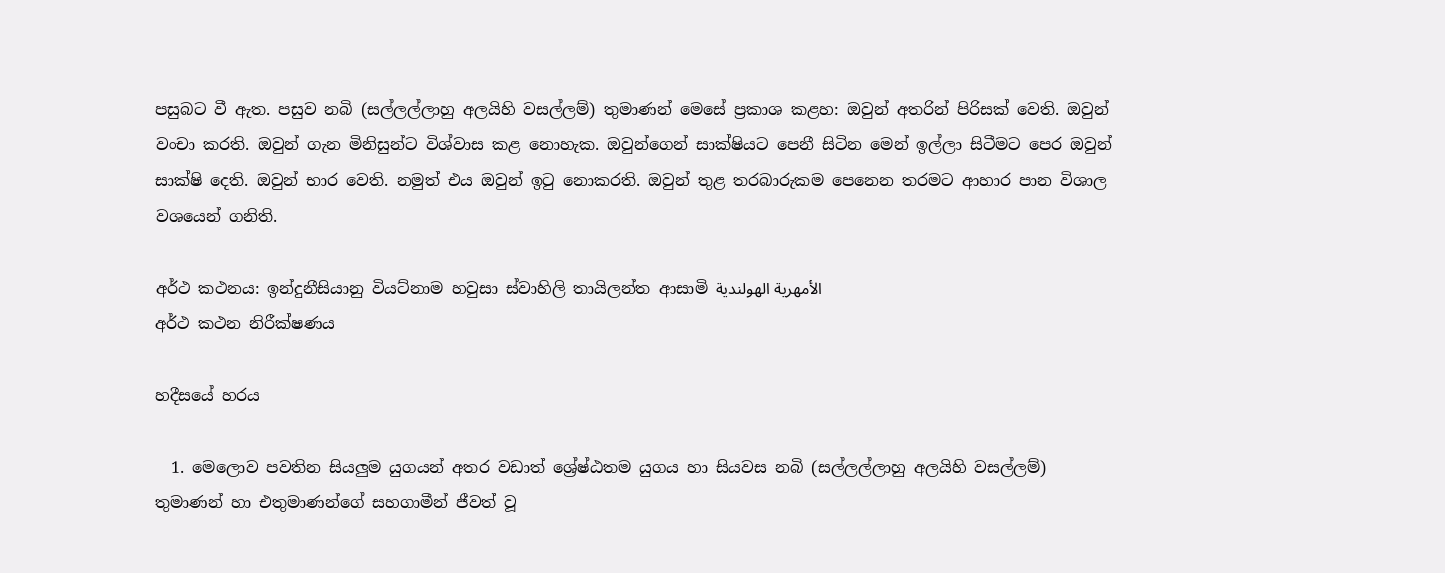පසුබට වී ඇත. පසුව නබි (සල්ලල්ලාහු අලයිහි වසල්ලම්) තුමාණන් මෙසේ ප්‍රකාශ කළහ: ඔවුන් අතරින් පිරිසක් වෙති. ඔවුන් වංචා කරති. ඔවුන් ගැන මිනිසුන්ට විශ්වාස කළ නොහැක. ඔවුන්ගෙන් සාක්ෂියට පෙනී සිටින මෙන් ඉල්ලා සිටීමට පෙර ඔවුන් සාක්ෂි දෙති. ඔවුන් භාර වෙති. නමුත් එය ඔවුන් ඉටු නොකරති. ඔවුන් තුළ තරබාරුකම පෙනෙන තරමට ආහාර පාන විශාල වශයෙන් ගනිති.

අර්ථ කථනය: ඉන්දුනීසියානු වියට්නාම හවුසා ස්වාහිලි තායිලන්ත ආසාමි الأمهرية الهولندية
අර්ථ කථන නිරීක්ෂණය

හදීසයේ හරය

  1. මෙලොව පවතින සියලුම යුගයන් අතර වඩාත් ශ්‍රේෂ්ඨතම යුගය හා සියවස නබි (සල්ලල්ලාහු අලයිහි වසල්ලම්) තුමාණන් හා එතුමාණන්ගේ සහගාමීන් ජීවත් වූ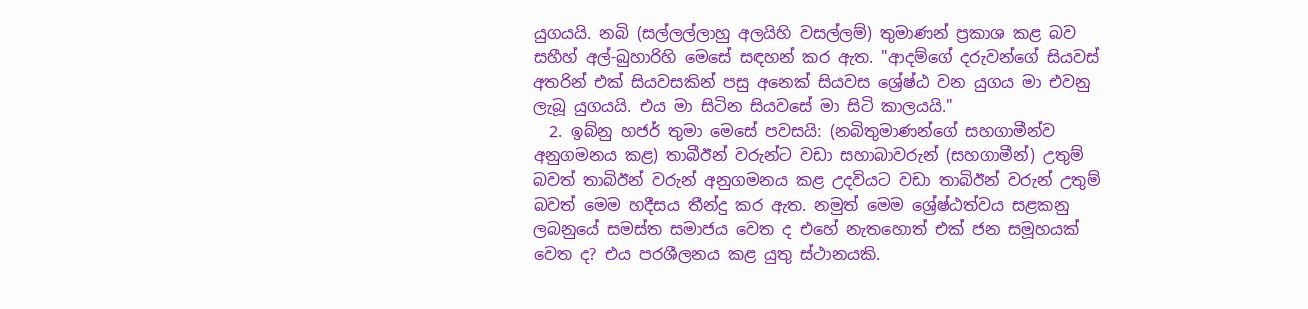යුගයයි. නබි (සල්ලල්ලාහු අලයිහි වසල්ලම්) තුමාණන් ප්‍රකාශ කළ බව සහීහ් අල්-බුහාරිහි මෙසේ සඳහන් කර ඇත. "ආදම්ගේ දරුවන්ගේ සියවස් අතරින් එක් සියවසකින් පසු අනෙක් සියවස ශ්‍රේෂ්ඨ වන යුගය මා එවනු ලැබූ යුගයයි. එය මා සිටින සියවසේ මා සිටි කාලයයි."
  2. ඉබ්නු හජර් තුමා මෙසේ පවසයි: (නබිතුමාණන්ගේ සහගාමීන්ව අනුගමනය කළ) තාබීඊන් වරුන්ට වඩා සහාබාවරුන් (සහගාමීන්) උතුම් බවත් තාබිඊන් වරුන් අනුගමනය කළ උදවියට වඩා තාබිඊන් වරුන් උතුම් බවත් මෙම හදීසය තීන්දු කර ඇත. නමුත් මෙම ශ්‍රේෂ්ඨත්වය සළකනු ලබනුයේ සමස්ත සමාජය වෙත ද එහේ නැතහොත් එක් ජන සමූහයක් වෙත ද? එය පරශීලනය කළ යුතු ස්ථානයකි.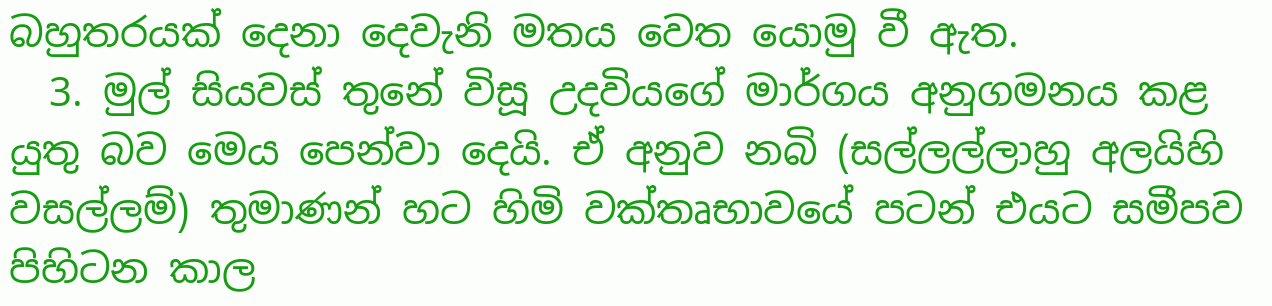බහුතරයක් දෙනා දෙවැනි මතය වෙත යොමු වී ඇත.
  3. මුල් සියවස් තුනේ විසූ උදවියගේ මාර්ගය අනුගමනය කළ යුතු බව මෙය පෙන්වා දෙයි. ඒ අනුව නබි (සල්ලල්ලාහු අලයිහි වසල්ලම්) තුමාණන් හට හිමි වක්තෘභාවයේ පටන් එයට සමීපව පිහිටන කාල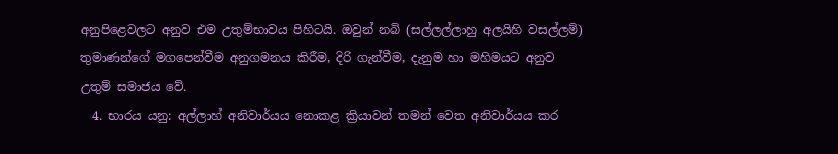අනුපිළෙවලට අනුව එම උතුම්භාවය පිහිටයි. ඔවුන් නබි (සල්ලල්ලාහු අලයිහි වසල්ලම්) තුමාණන්ගේ මගපෙන්වීම අනුගමනය කිරීම, දිරි ගැන්වීම, දැනුම හා මහිමයට අනුව උතුම් සමාජය වේ.
  4. භාරය යනු: අල්ලාහ් අනිවාර්යය නොකළ ක්‍රියාවන් තමන් වෙත අනිවාර්යය කර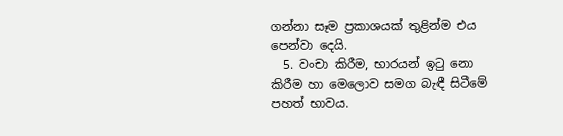ගන්නා සෑම ප්‍රකාශයක් තුළින්ම එය පෙන්වා දෙයි.
  5. වංචා කිරීම, භාරයන් ඉටු නො කිරීම හා මෙලොව සමග බැඳී සිටීමේ පහත් භාවය.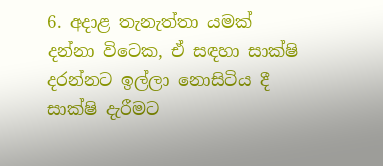6. අදාළ තැනැත්තා යමක් දන්නා විටෙක, ඒ සඳහා සාක්ෂි දරන්නට ඉල්ලා නොසිටිය දී සාක්ෂි දැරීමට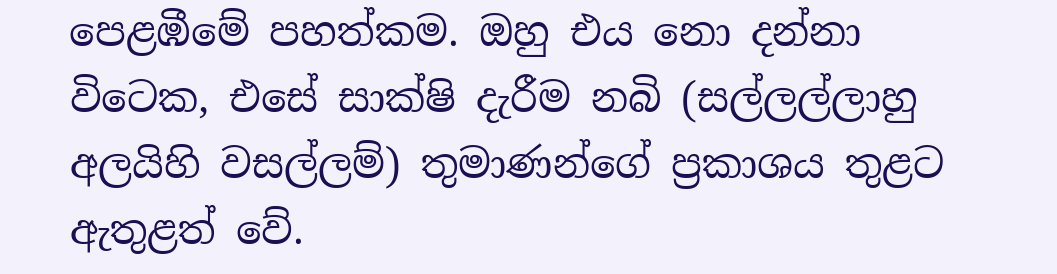පෙළඹීමේ පහත්කම. ඔහු එය නො දන්නා විටෙක, එසේ සාක්ෂි දැරීම නබි (සල්ලල්ලාහු අලයිහි වසල්ලම්) තුමාණන්ගේ ප්‍රකාශය තුළට ඇතුළත් වේ.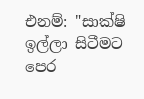එනම්: "සාක්ෂි ඉල්ලා සිටීමට පෙර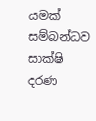යමක් සම්බන්ධව සාක්ෂි දරණ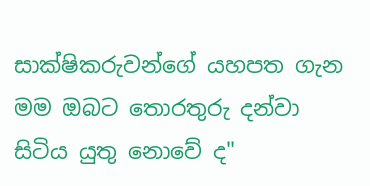සාක්ෂිකරුවන්ගේ යහපත ගැන මම ඔබට තොරතුරු දන්වා සිටිය යුතු නොවේ ද"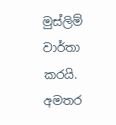මුස්ලිම් වාර්තා කරයි.
අමතර